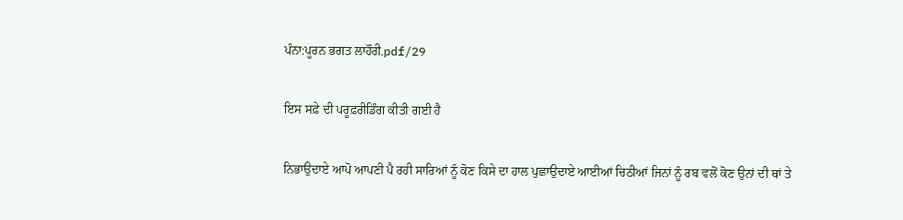ਪੰਨਾ:ਪੂਰਨ ਭਗਤ ਲਾਹੌਰੀ.pdf/29

ਇਸ ਸਫ਼ੇ ਦੀ ਪਰੂਫ਼ਰੀਡਿੰਗ ਕੀਤੀ ਗਈ ਹੈ

ਨਿਭਾਉਦਾਏ ਆਪੋ ਆਪਣੀ ਪੈ ਰਹੀ ਸਾਰਿਆਂ ਨੂੰ ਕੋਣ ਕਿਸੇ ਦਾ ਹਾਲ ਪੁਛਾਉਦਾਏ ਆਈਆਂ ਚਿਠੀਆਂ ਜਿਨਾਂ ਨੂੰ ਰਬ ਵਲੋਂ ਕੋਣ ਉਨਾਂ ਦੀ ਥਾਂ ਤੇ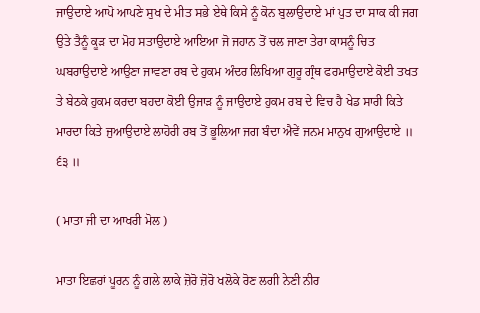ਜਾਉਦਾਏ ਆਪੋ ਆਪਣੇ ਸੁਖ ਦੇ ਮੀਤ ਸਭੇ ਏਥੇ ਕਿਸੇ ਨੂੰ ਕੋਨ ਬੁਲਾਉਦਾਏ ਮਾਂ ਪੁਤ ਦਾ ਸਾਕ ਕੀ ਜਗ ਉਤੇ ਤੈਨੂੰ ਕੂੜ ਦਾ ਮੋਹ ਸਤਾਉਦਾਏ ਆਇਆ ਜੋ ਜਹਾਨ ਤੋਂ ਚਲ ਜਾਣਾ ਤੇਰਾ ਕਾਸਨੂੰ ਚਿਤ ਘਬਰਾਉਦਾਏ ਆਉਣਾ ਜਾਵਣਾ ਰਬ ਦੇ ਹੁਕਮ ਅੰਦਰ ਲਿਖਿਆ ਗੁਰੂ ਗ੍ਰੰਥ ਫਰਮਾਉਦਾਏ ਕੋਈ ਤਖਤ ਤੇ ਬੇਠਕੇ ਹੁਕਮ ਕਰਦਾ ਬਹਦਾ ਕੋਈ ਉਜਾੜ ਨੂੰ ਜਾਉਦਾਏ ਹੁਕਮ ਰਬ ਦੇ ਵਿਚ ਹੈ ਖੇਡ ਸਾਰੀ ਕਿਤੇ ਮਾਰਦਾ ਕਿਤੇ ਜੁਆਉਦਾਏ ਲਾਹੋਰੀ ਰਬ ਤੋਂ ਭੂਲਿਆ ਜਗ ਬੰਦਾ ਐਵੇਂ ਜਨਮ ਮਾਨੁਖ ਗੁਆਉਦਾਏ ॥ ੬੩ ॥

( ਮਾਤਾ ਜੀ ਦਾ ਆਖਰੀ ਮੋਲ )

ਮਾਤਾ ਇਛਰਾਂ ਪੂਰਨ ਨੂੰ ਗਲੇ ਲਾਕੇ ਜ਼ੋਰੋ ਜ਼ੋਰੋ ਖਲੋਕੇ ਰੋਣ ਲਗੀ ਨੇਣੀ ਨੀਰ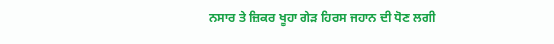ਨਸਾਰ ਤੇ ਜ਼ਿਕਰ ਖੂਹਾ ਗੇੜ ਹਿਰਸ ਜਹਾਨ ਦੀ ਧੋਣ ਲਗੀ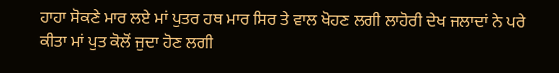ਹਾਹਾ ਸੋਕਣੇ ਮਾਰ ਲਏ ਮਾਂ ਪੁਤਰ ਹਥ ਮਾਰ ਸਿਰ ਤੇ ਵਾਲ ਖੋਹਣ ਲਗੀ ਲਾਹੋਰੀ ਦੇਖ ਜਲਾਦਾਂ ਨੇ ਪਰੇ ਕੀਤਾ ਮਾਂ ਪੁਤ ਕੋਲੋਂ ਜੁਦਾ ਹੋਣ ਲਗੀ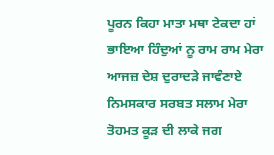ਪੂਰਨ ਕਿਹਾ ਮਾਤਾ ਮਥਾ ਟੇਕਦਾ ਹਾਂ ਭਾਇਆ ਹਿੰਦੁਆਂ ਨੂ ਰਾਮ ਰਾਮ ਮੇਰਾ ਆਜਜ਼ ਦੇਸ਼ ਦੁਰਾਦੜੇ ਜਾਵੰਣਾਏ ਨਿਮਸਕਾਰ ਸਰਬਤ ਸਲਾਮ ਮੇਰਾ ਤੋਹਮਤ ਕੂੜ ਦੀ ਲਾਕੇ ਜਗ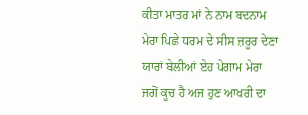ਕੀਤਾ ਮਾਤਰ ਮਾਂ ਨੇ ਨਾਮ ਬਦਨਾਮ ਮੇਰਾ ਪਿਛੇ ਧਰਮ ਦੇ ਸੀਸ ਜ਼ਰੂਰ ਦੇਣਾ ਯਾਰਾਂ ਬੇਲੀਆਂ ਏਹ ਪੇਗਾਮ ਮੇਰਾ ਜਗੋਂ ਕੂਚ ਹੈ ਅਜ ਹੁਣ ਆਖਰੀ ਦਾ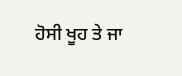ਹੋਸੀ ਖੂਹ ਤੇ ਜਾ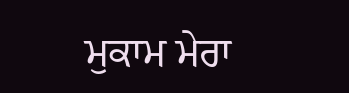ਮੁਕਾਮ ਮੇਰਾ